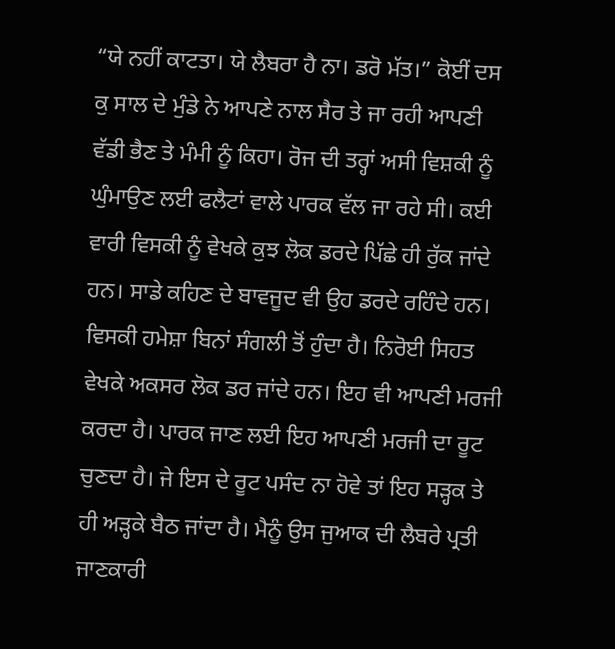“ਯੇ ਨਹੀਂ ਕਾਟਤਾ। ਯੇ ਲੈਬਰਾ ਹੈ ਨਾ। ਡਰੋ ਮੱਤ।” ਕੋਈਂ ਦਸ ਕੁ ਸਾਲ ਦੇ ਮੁੰਡੇ ਨੇ ਆਪਣੇ ਨਾਲ ਸੈਰ ਤੇ ਜਾ ਰਹੀ ਆਪਣੀ ਵੱਡੀ ਭੈਣ ਤੇ ਮੰਮੀ ਨੂੰ ਕਿਹਾ। ਰੋਜ ਦੀ ਤਰ੍ਹਾਂ ਅਸੀ ਵਿਸ਼ਕੀ ਨੂੰ ਘੁੰਮਾਉਣ ਲਈ ਫਲੈਟਾਂ ਵਾਲੇ ਪਾਰਕ ਵੱਲ ਜਾ ਰਹੇ ਸੀ। ਕਈ ਵਾਰੀ ਵਿਸਕੀ ਨੂੰ ਵੇਖਕੇ ਕੁਝ ਲੋਕ ਡਰਦੇ ਪਿੱਛੇ ਹੀ ਰੁੱਕ ਜਾਂਦੇ ਹਨ। ਸਾਡੇ ਕਹਿਣ ਦੇ ਬਾਵਜੂਦ ਵੀ ਉਹ ਡਰਦੇ ਰਹਿੰਦੇ ਹਨ। ਵਿਸਕੀ ਹਮੇਸ਼ਾ ਬਿਨਾਂ ਸੰਗਲੀ ਤੋਂ ਹੁੰਦਾ ਹੈ। ਨਿਰੋਈ ਸਿਹਤ ਵੇਖਕੇ ਅਕਸਰ ਲੋਕ ਡਰ ਜਾਂਦੇ ਹਨ। ਇਹ ਵੀ ਆਪਣੀ ਮਰਜੀ ਕਰਦਾ ਹੈ। ਪਾਰਕ ਜਾਣ ਲਈ ਇਹ ਆਪਣੀ ਮਰਜੀ ਦਾ ਰੂਟ ਚੁਣਦਾ ਹੈ। ਜੇ ਇਸ ਦੇ ਰੂਟ ਪਸੰਦ ਨਾ ਹੋਵੇ ਤਾਂ ਇਹ ਸੜ੍ਹਕ ਤੇ ਹੀ ਅੜ੍ਹਕੇ ਬੈਠ ਜਾਂਦਾ ਹੈ। ਮੈਨੂੰ ਉਸ ਜੁਆਕ ਦੀ ਲੈਬਰੇ ਪ੍ਰਤੀ ਜਾਣਕਾਰੀ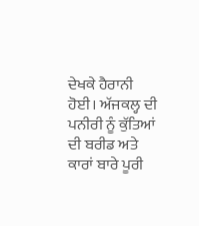ਦੇਖਕੇ ਹੈਰਾਨੀ ਹੋਈ। ਅੱਜਕਲ੍ਹ ਦੀ ਪਨੀਰੀ ਨੂੰ ਕੁੱਤਿਆਂ ਦੀ ਬਰੀਡ ਅਤੇ ਕਾਰਾਂ ਬਾਰੇ ਪੂਰੀ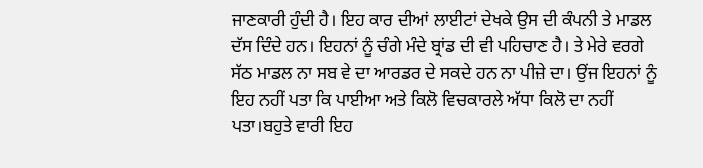ਜਾਣਕਾਰੀ ਹੁੰਦੀ ਹੈ। ਇਹ ਕਾਰ ਦੀਆਂ ਲਾਈਟਾਂ ਦੇਖਕੇ ਉਸ ਦੀ ਕੰਪਨੀ ਤੇ ਮਾਡਲ ਦੱਸ ਦਿੰਦੇ ਹਨ। ਇਹਨਾਂ ਨੂੰ ਚੰਗੇ ਮੰਦੇ ਬ੍ਰਾਂਡ ਦੀ ਵੀ ਪਹਿਚਾਣ ਹੈ। ਤੇ ਮੇਰੇ ਵਰਗੇ ਸੱਠ ਮਾਡਲ ਨਾ ਸਬ ਵੇ ਦਾ ਆਰਡਰ ਦੇ ਸਕਦੇ ਹਨ ਨਾ ਪੀਜ਼ੇ ਦਾ। ਉਂਜ ਇਹਨਾਂ ਨੂੰ ਇਹ ਨਹੀਂ ਪਤਾ ਕਿ ਪਾਈਆ ਅਤੇ ਕਿਲੋ ਵਿਚਕਾਰਲੇ ਅੱਧਾ ਕਿਲੋ ਦਾ ਨਹੀਂ ਪਤਾ।ਬਹੁਤੇ ਵਾਰੀ ਇਹ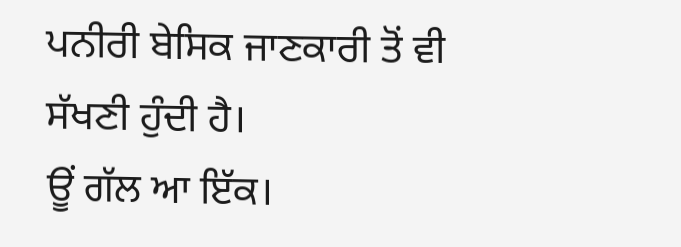ਪਨੀਰੀ ਬੇਸਿਕ ਜਾਣਕਾਰੀ ਤੋਂ ਵੀ ਸੱਖਣੀ ਹੁੰਦੀ ਹੈ।
ਊਂ ਗੱਲ ਆ ਇੱਕ।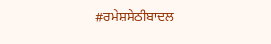#ਰਮੇਸ਼ਸੇਠੀਬਾਦਲ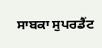ਸਾਬਕਾ ਸੁਪਰਡੈਂਟ